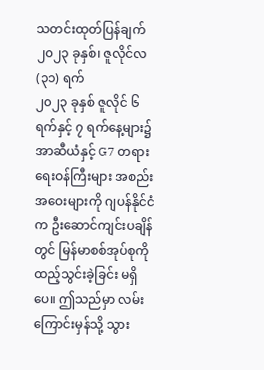သတင်းထုတ်ပြန်ချက်
၂၀၂၃ ခုနှစ်၊ ဇူလိုင်လ (၃၁) ရက်
၂၀၂၃ ခုနှစ် ဇူလိုင် ၆ ရက်နှင့် ၇ ရက်နေ့များ၌ အာဆီယံနှင့် G7 တရားရေးဝန်ကြီးများ အစည်းအဝေးများကို ဂျပန်နိုင်ငံက ဦးဆောင်ကျင်းပချိန်တွင် မြန်မာစစ်အုပ်စုကို ထည့်သွင်းခဲ့ခြင်း မရှိပေ။ ဤသည်မှာ လမ်းကြောင်းမှန်သို့ သွား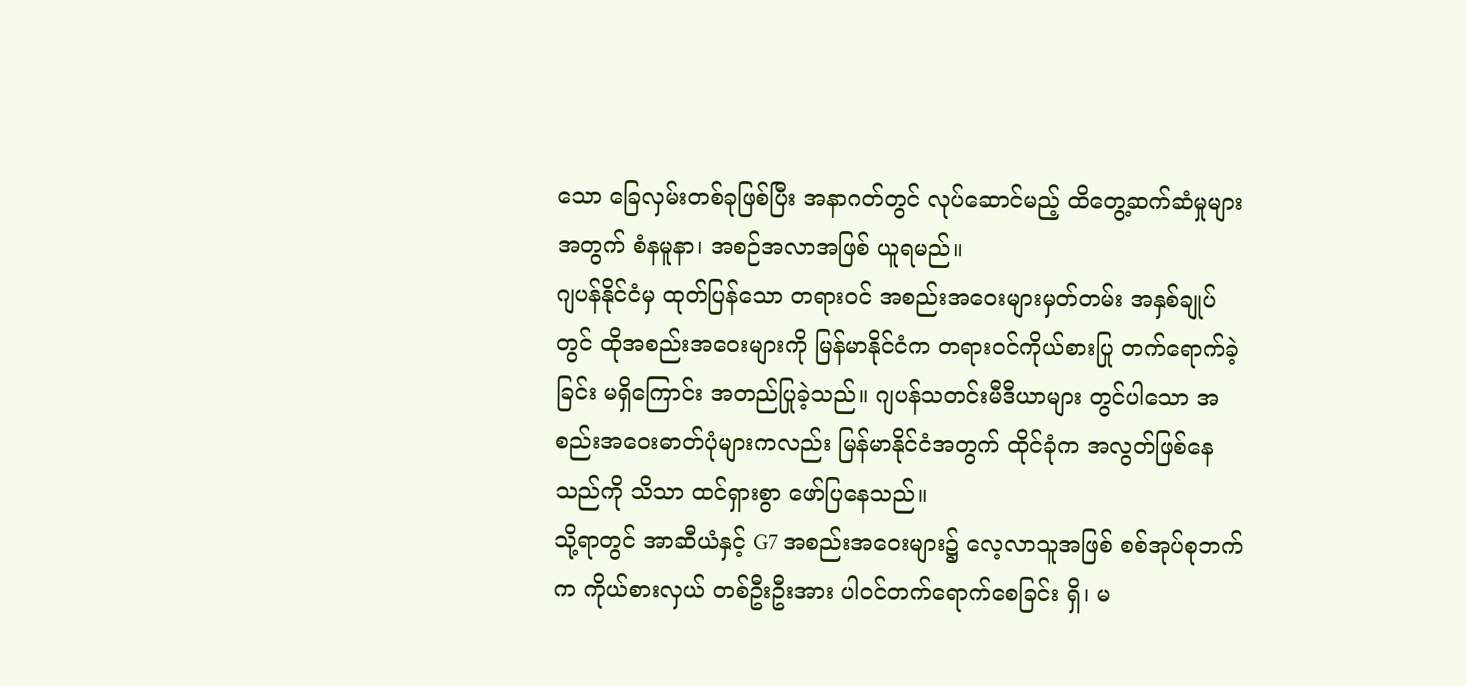သော ခြေလှမ်းတစ်ခုဖြစ်ပြီး အနာဂတ်တွင် လုပ်ဆောင်မည့် ထိတွေ့ဆက်ဆံမှုများအတွက် စံနမူနာ၊ အစဉ်အလာအဖြစ် ယူရမည်။
ဂျပန်နိုင်ငံမှ ထုတ်ပြန်သော တရားဝင် အစည်းအဝေးများမှတ်တမ်း အနှစ်ချုပ်တွင် ထိုအစည်းအဝေးများကို မြန်မာနိုင်ငံက တရားဝင်ကိုယ်စားပြု တက်ရောက်ခဲ့ခြင်း မရှိကြောင်း အတည်ပြုခဲ့သည်။ ဂျပန်သတင်းမီဒီယာများ တွင်ပါသော အစည်းအဝေးဓာတ်ပုံများကလည်း မြန်မာနိုင်ငံအတွက် ထိုင်ခုံက အလွတ်ဖြစ်နေသည်ကို သိသာ ထင်ရှားစွာ ဖော်ပြနေသည်။
သို့ရာတွင် အာဆီယံနှင့် G7 အစည်းအဝေးများ၌ လေ့လာသူအဖြစ် စစ်အုပ်စုဘက်က ကိုယ်စားလှယ် တစ်ဦးဦးအား ပါဝင်တက်ရောက်စေခြင်း ရှိ၊ မ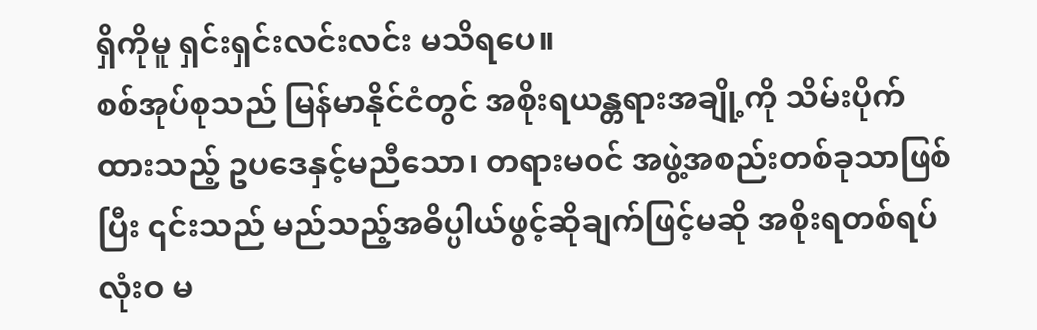ရှိကိုမူ ရှင်းရှင်းလင်းလင်း မသိရပေ။
စစ်အုပ်စုသည် မြန်မာနိုင်ငံတွင် အစိုးရယန္တရားအချို့ကို သိမ်းပိုက်ထားသည့် ဥပဒေနှင့်မညီသော၊ တရားမ၀င် အဖွဲ့အစည်းတစ်ခုသာဖြစ်ပြီး ၎င်းသည် မည်သည့်အဓိပ္ပါယ်ဖွင့်ဆိုချက်ဖြင့်မဆို အစိုးရတစ်ရပ် လုံးဝ မ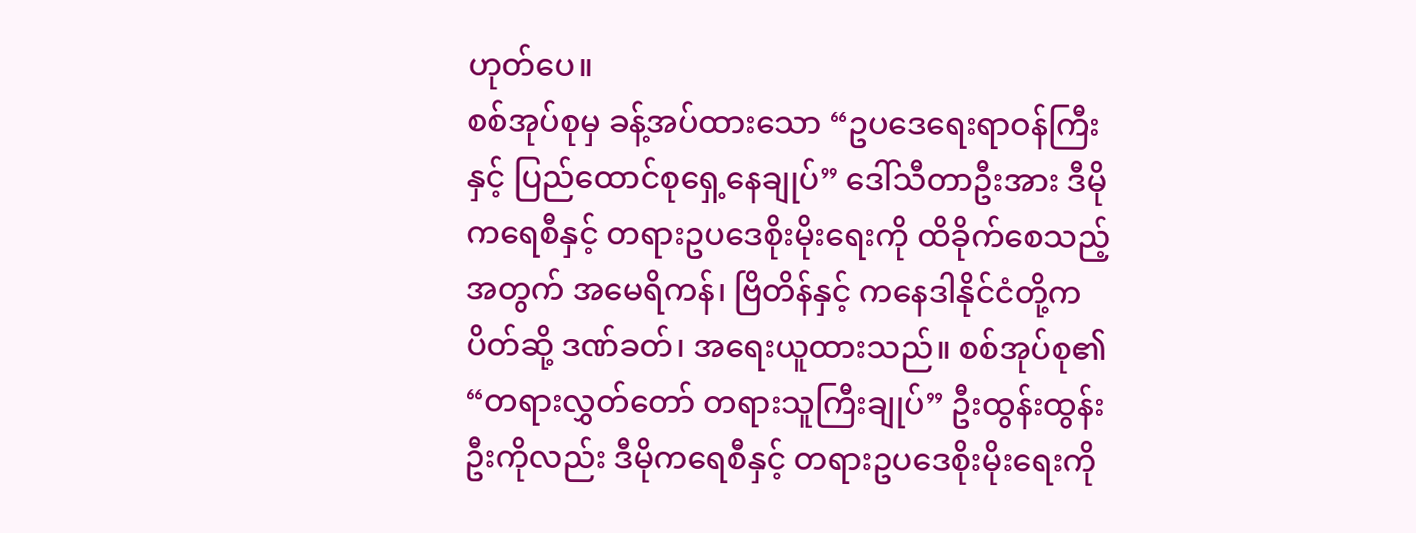ဟုတ်ပေ။
စစ်အုပ်စုမှ ခန့်အပ်ထားသော “ဥပဒေရေးရာဝန်ကြီးနှင့် ပြည်ထောင်စုရှေ့နေချုပ်” ဒေါ်သီတာဦးအား ဒီမိုကရေစီနှင့် တရားဥပဒေစိုးမိုးရေးကို ထိခိုက်စေသည့်အတွက် အမေရိကန်၊ ဗြိတိန်နှင့် ကနေဒါနိုင်ငံတို့က ပိတ်ဆို့ ဒဏ်ခတ်၊ အရေးယူထားသည်။ စစ်အုပ်စု၏ “တရားလွှတ်တော် တရားသူကြီးချုပ်” ဦးထွန်းထွန်းဦးကိုလည်း ဒီမိုကရေစီနှင့် တရားဥပဒေစိုးမိုးရေးကို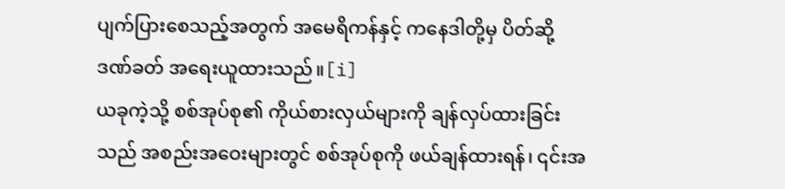ပျက်ပြားစေသည့်အတွက် အမေရိကန်နှင့် ကနေဒါတို့မှ ပိတ်ဆို့ ဒဏ်ခတ် အရေးယူထားသည်။[i]
ယခုကဲ့သို့ စစ်အုပ်စု၏ ကိုယ်စားလှယ်များကို ချန်လှပ်ထားခြင်းသည် အစည်းအဝေးများတွင် စစ်အုပ်စုကို ဖယ်ချန်ထားရန်၊ ၎င်းအ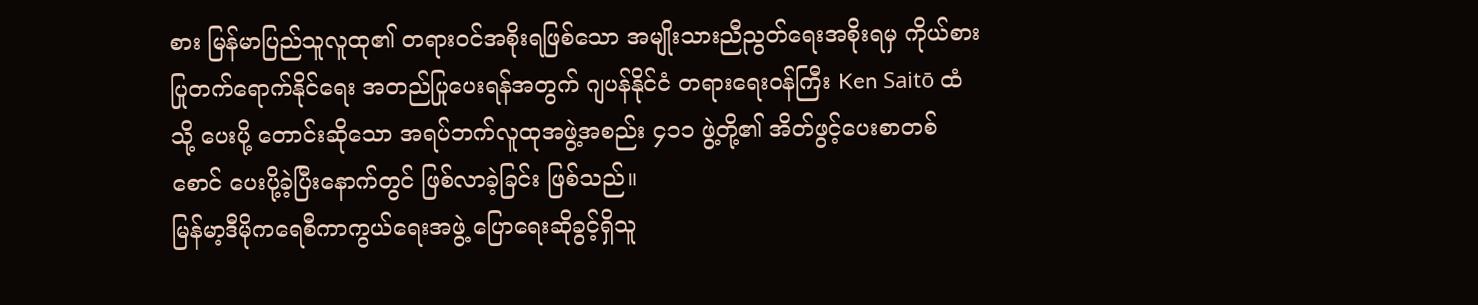စား မြန်မာပြည်သူလူထု၏ တရားဝင်အစိုးရဖြစ်သော အမျိုးသားညီညွတ်ရေးအစိုးရမှ ကိုယ်စားပြုတက်ရောက်နိုင်ရေး အတည်ပြုပေးရန်အတွက် ဂျပန်နိုင်ငံ တရားရေးဝန်ကြီး Ken Saitō ထံသို့ ပေးပို့ တောင်းဆိုသော အရပ်ဘက်လူထုအဖွဲ့အစည်း ၄၁၁ ဖွဲ့တို့၏ အိတ်ဖွင့်ပေးစာတစ်စောင် ပေးပို့ခဲ့ပြီးနောက်တွင် ဖြစ်လာခဲ့ခြင်း ဖြစ်သည်။
မြန်မာ့ဒီမိုကရေစီကာကွယ်ရေးအဖွဲ့ ပြောရေးဆိုခွင့်ရှိသူ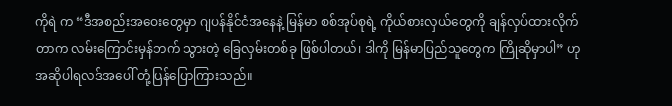ကိုရဲ က “ဒီအစည်းအဝေးတွေမှာ ဂျပန်နိုင်ငံအနေနဲ့ မြန်မာ စစ်အုပ်စုရဲ့ ကိုယ်စားလှယ်တွေကို ချန်လှပ်ထားလိုက်တာက လမ်းကြောင်းမှန်ဘက် သွားတဲ့ ခြေလှမ်းတစ်ခု ဖြစ်ပါတယ်၊ ဒါကို မြန်မာပြည်သူတွေက ကြိုဆိုမှာပါ” ဟု အဆိုပါရလဒ်အပေါ် တုံ့ပြန်ပြောကြားသည်။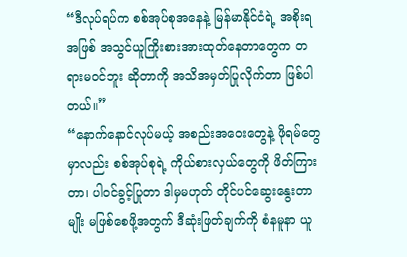“ဒီလုပ်ရပ်က စစ်အုပ်စုအနေနဲ့ မြန်မာနိုင်ငံရဲ့ အစိုးရအဖြစ် အသွင်ယူကြိုးစားအားထုတ်နေတာတွေက တရားမဝင်ဘူး ဆိုတာကို အသိအမှတ်ပြုလိုက်တာ ဖြစ်ပါတယ်။”
“နောက်နောင်လုပ်မယ့် အစည်းအဝေးတွေနဲ့ ဖိုရမ်တွေမှာလည်း စစ်အုပ်စုရဲ့ ကိုယ်စားလှယ်တွေကို ဖိတ်ကြားတာ၊ ပါဝင်ခွင့်ပြုတာ ဒါမှမဟုတ် တိုင်ပင်ဆွေးနွေးတာမျိုး မဖြစ်စေဖို့အတွက် ဒီဆုံးဖြတ်ချက်ကို စံနမူနာ ယူ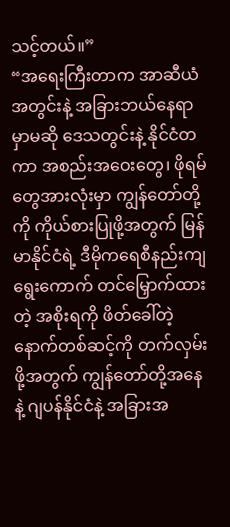သင့်တယ်။”
“အရေးကြီးတာက အာဆီယံအတွင်းနဲ့ အခြားဘယ်နေရာမှာမဆို ဒေသတွင်းနဲ့ နိုင်ငံတကာ အစည်းအဝေးတွေ၊ ဖိုရမ်တွေအားလုံးမှာ ကျွန်တော်တို့ကို ကိုယ်စားပြုဖို့အတွက် မြန်မာနိုင်ငံရဲ့ ဒီမိုကရေစီနည်းကျ ရွေးကောက် တင်မြှောက်ထားတဲ့ အစိုးရကို ဖိတ်ခေါ်တဲ့ နောက်တစ်ဆင့်ကို တက်လှမ်းဖို့အတွက် ကျွန်တော်တို့အနေနဲ့ ဂျပန်နိုင်ငံနဲ့ အခြားအ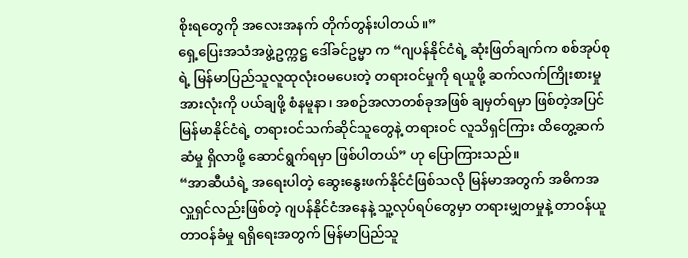စိုးရတွေကို အလေးအနက် တိုက်တွန်းပါတယ်။”
ရှေ့ပြေးအသံအဖွဲ့ဥက္ကဋ္ဌ ဒေါ်ခင်ဥမ္မာ က “ဂျပန်နိုင်ငံရဲ့ ဆုံးဖြတ်ချက်က စစ်အုပ်စုရဲ့ မြန်မာပြည်သူလူထုလုံးဝမပေးတဲ့ တရားဝင်မှုကို ရယူဖို့ ဆက်လက်ကြိုးစားမှုအားလုံးကို ပယ်ချဖို့ စံနမူနာ၊ အစဉ်အလာတစ်ခုအဖြစ် ချမှတ်ရမှာ ဖြစ်တဲ့အပြင် မြန်မာနိုင်ငံရဲ့ တရားဝင်သက်ဆိုင်သူတွေနဲ့ တရားဝင် လူသိရှင်ကြား ထိတွေ့ဆက်ဆံမှု ရှိလာဖို့ ဆောင်ရွက်ရမှာ ဖြစ်ပါတယ်” ဟု ပြောကြားသည်။
“အာဆီယံရဲ့ အရေးပါတဲ့ ဆွေးနွေးဖက်နိုင်ငံဖြစ်သလို မြန်မာအတွက် အဓိကအလှူရှင်လည်းဖြစ်တဲ့ ဂျပန်နိုင်ငံအနေနဲ့ သူ့လုပ်ရပ်တွေမှာ တရားမျှတမှုနဲ့ တာဝန်ယူတာဝန်ခံမှု ရရှိရေးအတွက် မြန်မာပြည်သူ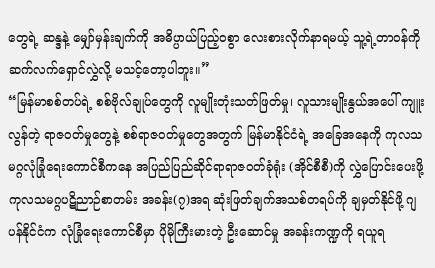တွေရဲ့ ဆန္ဒနဲ့ မျှော်မှန်းချက်ကို အဓိပ္ပာယ်ပြည့်ဝစွာ လေးစားလိုက်နာရမယ့် သူ့ရဲ့တာဝန်ကို ဆက်လက်ရှောင်လွှဲလို့ မသင့်တော့ပါဘူး။”
“မြန်မာစစ်တပ်ရဲ့ စစ်ဗိုလ်ချုပ်တွေကို လူမျိုးတုံးသတ်ဖြတ်မှု၊ လူသားမျိုးနွယ်အပေါ် ကျူးလွန်တဲ့ ရာဇ၀တ်မှုတွေနဲ့ စစ်ရာဇ၀တ်မှုတွေအတွက် မြန်မာနိုင်ငံရဲ့ အခြေအနေကို ကုလသမဂ္ဂလုံခြုံရေးကောင်စီကနေ အပြည်ပြည်ဆိုင်ရာရာဇဝတ်ခုံရုံး (အိုင်စီစီ)ကို လွှဲပြောင်းပေးဖို့ ကုလသမဂ္ဂပဋိညာဉ်စာတမ်း အခန်း(၇)အရ ဆုံးဖြတ်ချက်အသစ်တရပ်ကို ချမှတ်နိုင်ဖို့ ဂျပန်နိုင်ငံက လုံခြုံရေးကောင်စီမှာ ပိုမိုကြီးမားတဲ့ ဦးဆောင်မှု အခန်းကဏ္ဍကို ရယူရ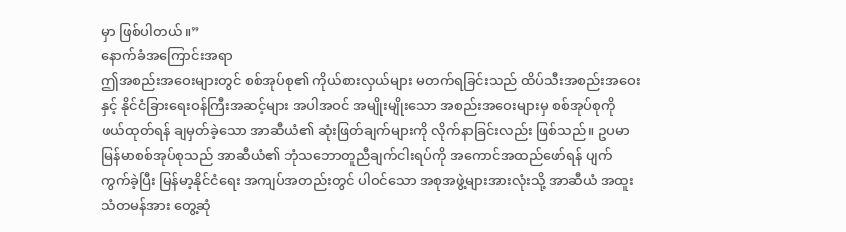မှာ ဖြစ်ပါတယ်။”
နောက်ခံအကြောင်းအရာ
ဤအစည်းအဝေးများတွင် စစ်အုပ်စု၏ ကိုယ်စားလှယ်များ မတက်ရခြင်းသည် ထိပ်သီးအစည်းအဝေးနှင့် နိုင်ငံခြားရေးဝန်ကြီးအဆင့်များ အပါအဝင် အမျိုးမျိုးသော အစည်းအဝေးများမှ စစ်အုပ်စုကို ဖယ်ထုတ်ရန် ချမှတ်ခဲ့သော အာဆီယံ၏ ဆုံးဖြတ်ချက်များကို လိုက်နာခြင်းလည်း ဖြစ်သည်။ ဥပမာ မြန်မာစစ်အုပ်စုသည် အာဆီယံ၏ ဘုံသဘောတူညီချက်ငါးရပ်ကို အကောင်အထည်ဖော်ရန် ပျက်ကွက်ခဲ့ပြီး မြန်မာ့နိုင်ငံရေး အကျပ်အတည်းတွင် ပါဝင်သော အစုအဖွဲ့များအားလုံးသို့ အာဆီယံ အထူးသံတမန်အား တွေ့ဆုံ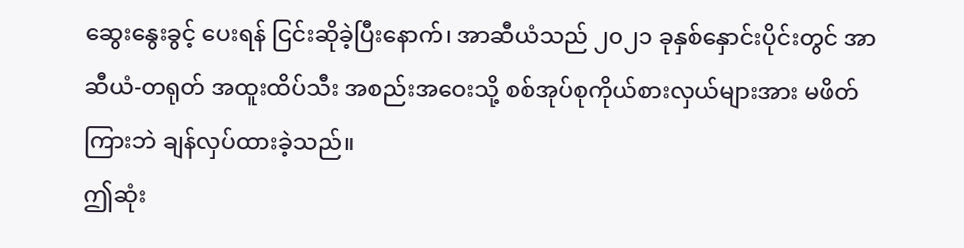ဆွေးနွေးခွင့် ပေးရန် ငြင်းဆိုခဲ့ပြီးနောက်၊ အာဆီယံသည် ၂၀၂၁ ခုနှစ်နှောင်းပိုင်းတွင် အာဆီယံ-တရုတ် အထူးထိပ်သီး အစည်းအဝေးသို့ စစ်အုပ်စုကိုယ်စားလှယ်များအား မဖိတ်ကြားဘဲ ချန်လှပ်ထားခဲ့သည်။
ဤဆုံး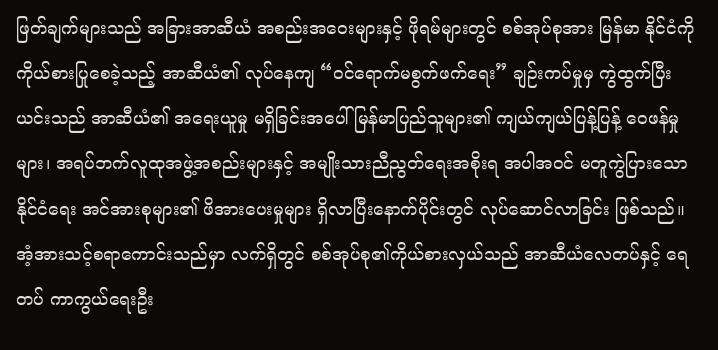ဖြတ်ချက်များသည် အခြားအာဆီယံ အစည်းအဝေးများနှင့် ဖိုရမ်များတွင် စစ်အုပ်စုအား မြန်မာ နိုင်ငံကို ကိုယ်စားပြုစေခဲ့သည့် အာဆီယံ၏ လုပ်နေကျ “ဝင်ရောက်မစွက်ဖက်ရေး” ချဉ်းကပ်မှုမှ ကွဲထွက်ပြီး ယင်းသည် အာဆီယံ၏ အရေးယူမှု မရှိခြင်းအပေါ် မြန်မာပြည်သူများ၏ ကျယ်ကျယ်ပြန့်ပြန့် ဝေဖန်မှုများ၊ အရပ်ဘက်လူထုအဖွဲ့အစည်းများနှင့် အမျိုးသားညီညွတ်ရေးအစိုးရ အပါအဝင် မတူကွဲပြားသော နိုင်ငံရေး အင်အားစုများ၏ ဖိအားပေးမှုများ ရှိလာပြီးနောက်ပိုင်းတွင် လုပ်ဆောင်လာခြင်း ဖြစ်သည်။
အံ့အားသင့်စရာကောင်းသည်မှာ လက်ရှိတွင် စစ်အုပ်စု၏ကိုယ်စားလှယ်သည် အာဆီယံလေတပ်နှင့် ရေတပ် ကာကွယ်ရေးဦး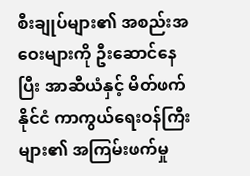စီးချုပ်များ၏ အစည်းအဝေးများကို ဦးဆောင်နေပြီး အာဆီယံနှင့် မိတ်ဖက်နိုင်ငံ ကာကွယ်ရေးဝန်ကြီးများ၏ အကြမ်းဖက်မှု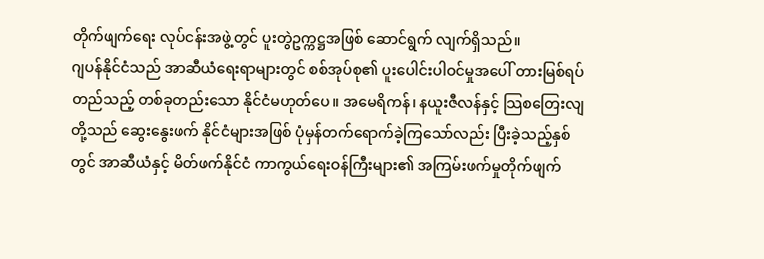တိုက်ဖျက်ရေး လုပ်ငန်းအဖွဲ့တွင် ပူးတွဲဥက္ကဋ္ဌအဖြစ် ဆောင်ရွက် လျက်ရှိသည်။
ဂျပန်နိုင်ငံသည် အာဆီယံရေးရာများတွင် စစ်အုပ်စု၏ ပူးပေါင်းပါဝင်မှုအပေါ် တားမြစ်ရပ်တည်သည့် တစ်ခုတည်းသော နိုင်ငံမဟုတ်ပေ။ အမေရိကန်၊ နယူးဇီလန်နှင့် သြစတြေးလျတို့သည် ဆွေးနွေးဖက် နိုင်ငံများအဖြစ် ပုံမှန်တက်ရောက်ခဲ့ကြသော်လည်း ပြီးခဲ့သည့်နှစ်တွင် အာဆီယံနှင့် မိတ်ဖက်နိုင်ငံ ကာကွယ်ရေးဝန်ကြီးများ၏ အကြမ်းဖက်မှုတိုက်ဖျက်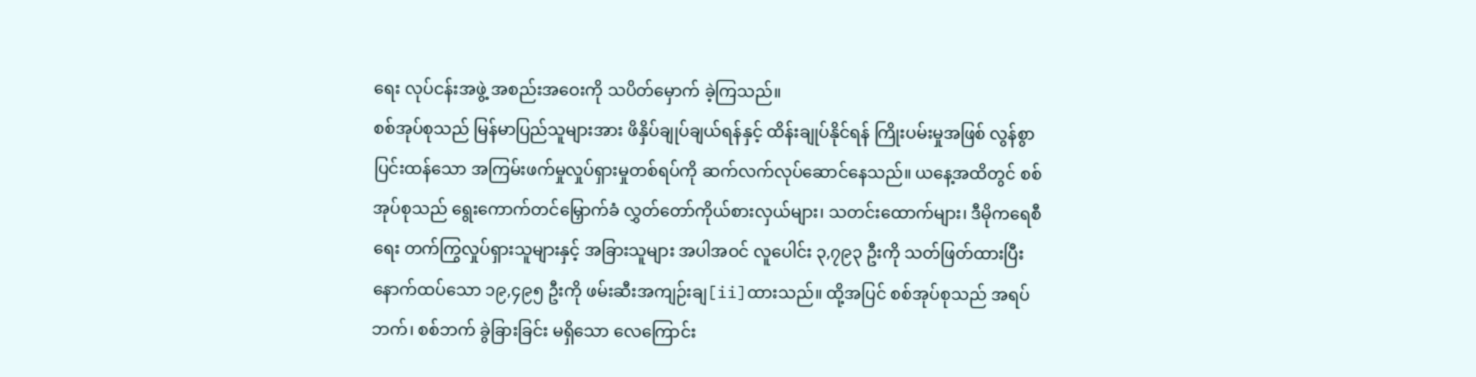ရေး လုပ်ငန်းအဖွဲ့ အစည်းအဝေးကို သပိတ်မှောက် ခဲ့ကြသည်။
စစ်အုပ်စုသည် မြန်မာပြည်သူများအား ဖိနှိပ်ချုပ်ချယ်ရန်နှင့် ထိန်းချုပ်နိုင်ရန် ကြိုးပမ်းမှုအဖြစ် လွန်စွာ ပြင်းထန်သော အကြမ်းဖက်မှုလှုပ်ရှားမှုတစ်ရပ်ကို ဆက်လက်လုပ်ဆောင်နေသည်။ ယနေ့အထိတွင် စစ်အုပ်စုသည် ရွေးကောက်တင်မြှောက်ခံ လွှတ်တော်ကိုယ်စားလှယ်များ၊ သတင်းထောက်များ၊ ဒီမိုကရေစီရေး တက်ကြွလှုပ်ရှားသူများနှင့် အခြားသူများ အပါအဝင် လူပေါင်း ၃,၇၉၃ ဦးကို သတ်ဖြတ်ထားပြီး နောက်ထပ်သော ၁၉,၄၉၅ ဦးကို ဖမ်းဆီးအကျဉ်းချ[ii]ထားသည်။ ထို့အပြင် စစ်အုပ်စုသည် အရပ်ဘက်၊ စစ်ဘက် ခွဲခြားခြင်း မရှိသော လေကြောင်း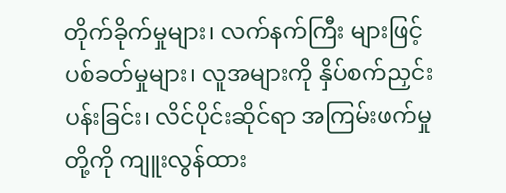တိုက်ခိုက်မှုများ၊ လက်နက်ကြီး များဖြင့် ပစ်ခတ်မှုများ၊ လူအများကို နှိပ်စက်ညှင်းပန်းခြင်း၊ လိင်ပိုင်းဆိုင်ရာ အကြမ်းဖက်မှုတို့ကို ကျူးလွန်ထား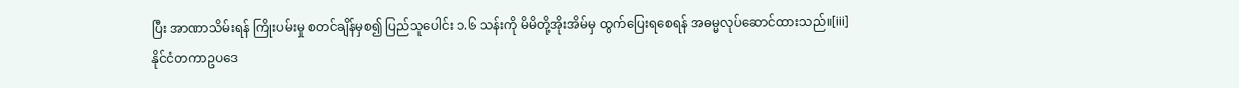ပြီး အာဏာသိမ်းရန် ကြိုးပမ်းမှု စတင်ချိန်မှစ၍ ပြည်သူပေါင်း ၁.၆ သန်းကို မိမိတို့အိုးအိမ်မှ ထွက်ပြေးရစေရန် အဓမ္မလုပ်ဆောင်ထားသည်။[iii]
နိုင်ငံတကာဥပဒေ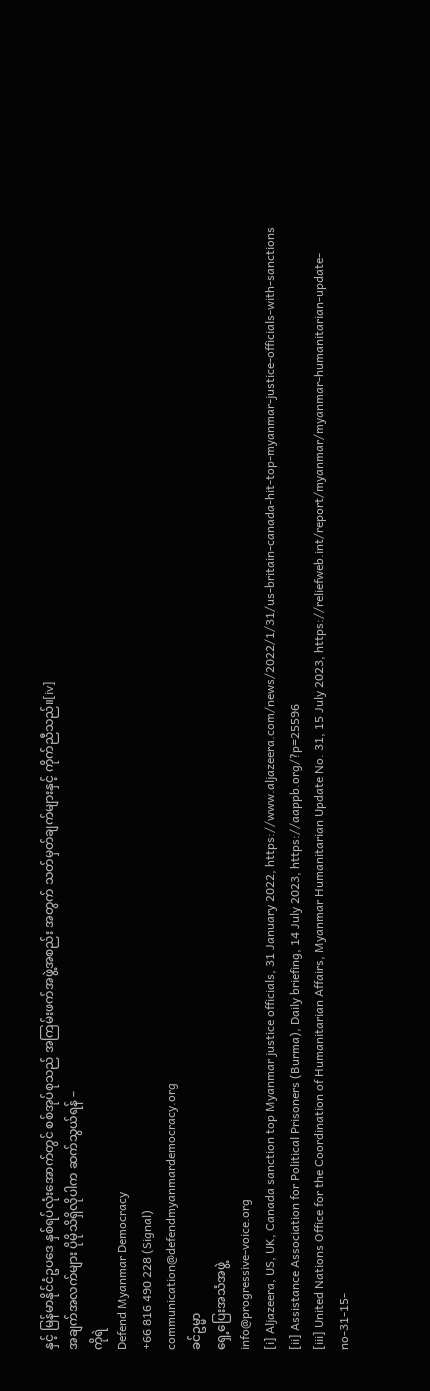နှင့် မြန်မာနိုင်ငံဥပဒေ နှစ်ရပ်လုံးအောက်တွင် စစ်အုပ်စုသည် အကြမ်းဖက်အဖွဲ့အစည်း အတွက် သတ်မှတ်ချက်များနှင့် ကိုက်ညီသည်။[iv]
အချက်အလက်များ ပိုမိုသိရှိလိုပါက ဆက်သွယ်ရန် –
ကိုရဲ
Defend Myanmar Democracy
+66 816 490 228 (Signal)
communication@defendmyanmardemocracy.org
ခင်ဥမ္မာ
ရှေ့ပြေးအသံအဖွဲ့
info@progressive-voice.org
[i] Aljazeera, US, UK, Canada sanction top Myanmar justice officials, 31 January 2022, https://www.aljazeera.com/news/2022/1/31/us-britain-canada-hit-top-myanmar-justice-officials-with-sanctions
[ii] Assistance Association for Political Prisoners (Burma), Daily briefing, 14 July 2023, https://aappb.org/?p=25596
[iii] United Nations Office for the Coordination of Humanitarian Affairs, Myanmar Humanitarian Update No. 31, 15 July 2023, https://reliefweb.int/report/myanmar/myanmar-humanitarian-update-no-31-15-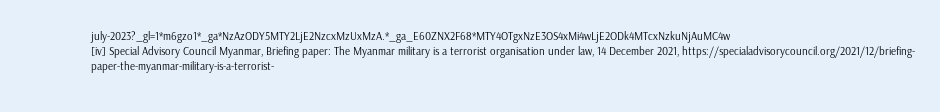july-2023?_gl=1*m6gzo1*_ga*NzAzODY5MTY2LjE2NzcxMzUxMzA.*_ga_E60ZNX2F68*MTY4OTgxNzE3OS4xMi4wLjE2ODk4MTcxNzkuNjAuMC4w
[iv] Special Advisory Council Myanmar, Briefing paper: The Myanmar military is a terrorist organisation under law, 14 December 2021, https://specialadvisorycouncil.org/2021/12/briefing-paper-the-myanmar-military-is-a-terrorist-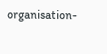organisation-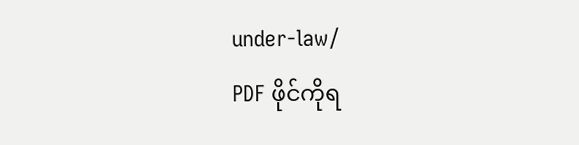under-law/
PDF ဖိုင်ကိုရ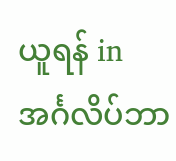ယူရန် in အင်္ဂလိပ်ဘာ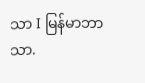သာ I မြန်မာဘာသာ.